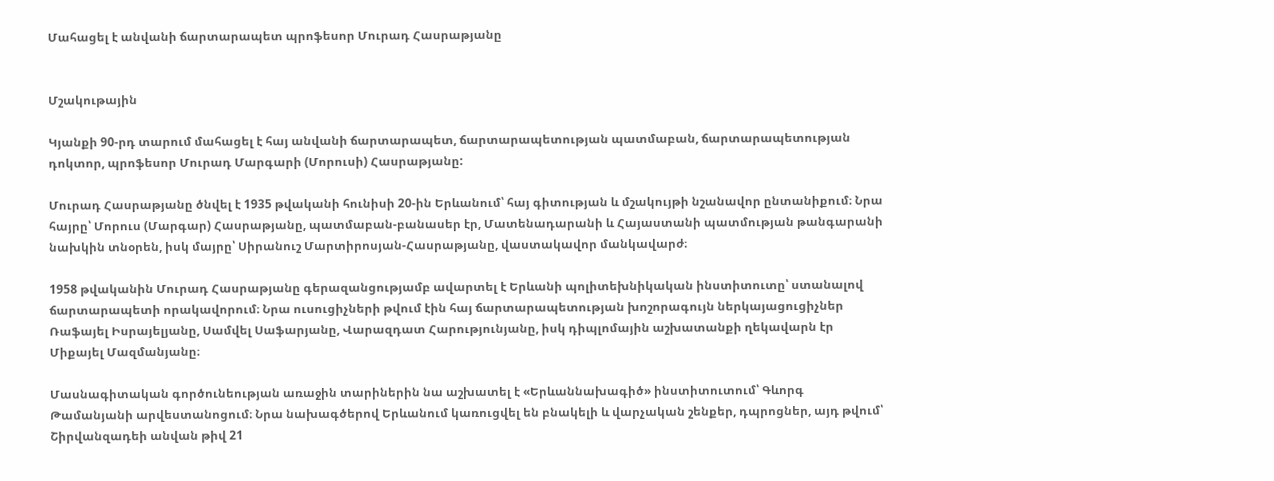Մահացել է անվանի ճարտարապետ պրոֆեսոր Մուրադ Հասրաթյանը


Մշակութային

Կյանքի 90-րդ տարում մահացել է հայ անվանի ճարտարապետ, ճարտարապետության պատմաբան, ճարտարապետության դոկտոր, պրոֆեսոր Մուրադ Մարգարի (Մորուսի) Հասրաթյանը:

Մուրադ Հասրաթյանը ծնվել է 1935 թվականի հունիսի 20-ին Երևանում՝ հայ գիտության և մշակույթի նշանավոր ընտանիքում։ Նրա հայրը՝ Մորուս (Մարգար) Հասրաթյանը, պատմաբան-բանասեր էր, Մատենադարանի և Հայաստանի պատմության թանգարանի նախկին տնօրեն, իսկ մայրը՝ Սիրանուշ Մարտիրոսյան-Հասրաթյանը, վաստակավոր մանկավարժ։

1958 թվականին Մուրադ Հասրաթյանը գերազանցությամբ ավարտել է Երևանի պոլիտեխնիկական ինստիտուտը՝ ստանալով ճարտարապետի որակավորում։ Նրա ուսուցիչների թվում էին հայ ճարտարապետության խոշորագույն ներկայացուցիչներ Ռաֆայել Իսրայելյանը, Սամվել Սաֆարյանը, Վարազդատ Հարությունյանը, իսկ դիպլոմային աշխատանքի ղեկավարն էր Միքայել Մազմանյանը։

Մասնագիտական գործունեության առաջին տարիներին նա աշխատել է «Երևաննախագիծ» ինստիտուտում՝ Գևորգ Թամանյանի արվեստանոցում։ Նրա նախագծերով Երևանում կառուցվել են բնակելի և վարչական շենքեր, դպրոցներ, այդ թվում՝ Շիրվանզադեի անվան թիվ 21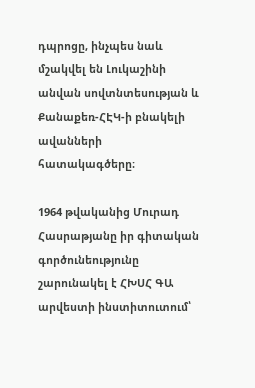դպրոցը, ինչպես նաև մշակվել են Լուկաշինի անվան սովտնտեսության և Քանաքեռ-ՀԷԿ-ի բնակելի ավանների հատակագծերը։

1964 թվականից Մուրադ Հասրաթյանը իր գիտական գործունեությունը շարունակել է ՀԽՍՀ ԳԱ արվեստի ինստիտուտում՝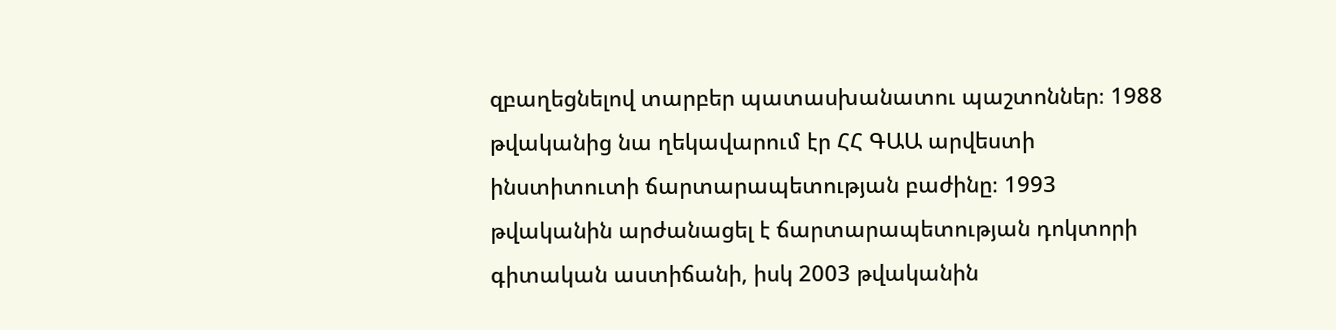զբաղեցնելով տարբեր պատասխանատու պաշտոններ։ 1988 թվականից նա ղեկավարում էր ՀՀ ԳԱԱ արվեստի ինստիտուտի ճարտարապետության բաժինը։ 1993 թվականին արժանացել է ճարտարապետության դոկտորի գիտական աստիճանի, իսկ 2003 թվականին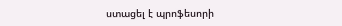ստացել է պրոֆեսորի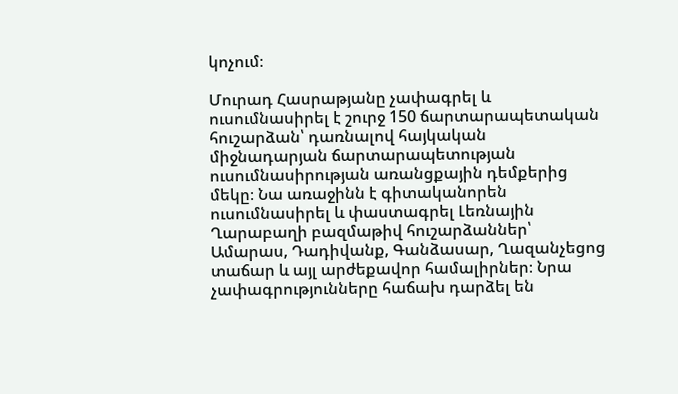կոչում։

Մուրադ Հասրաթյանը չափագրել և ուսումնասիրել է շուրջ 150 ճարտարապետական հուշարձան՝ դառնալով հայկական միջնադարյան ճարտարապետության ուսումնասիրության առանցքային դեմքերից մեկը։ Նա առաջինն է գիտականորեն ուսումնասիրել և փաստագրել Լեռնային Ղարաբաղի բազմաթիվ հուշարձաններ՝ Ամարաս, Դադիվանք, Գանձասար, Ղազանչեցոց տաճար և այլ արժեքավոր համալիրներ։ Նրա չափագրությունները հաճախ դարձել են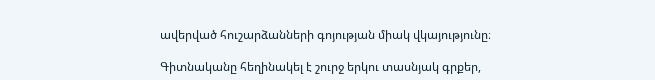ավերված հուշարձանների գոյության միակ վկայությունը։

Գիտնականը հեղինակել է շուրջ երկու տասնյակ գրքեր,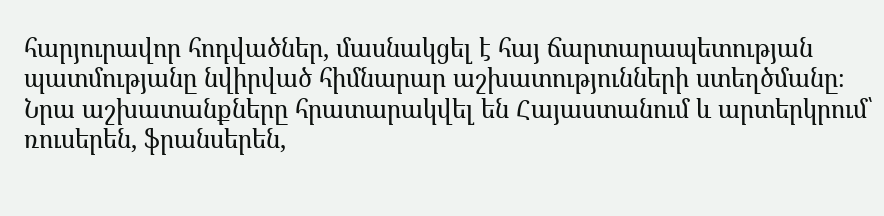հարյուրավոր հոդվածներ, մասնակցել է հայ ճարտարապետության պատմությանը նվիրված հիմնարար աշխատությունների ստեղծմանը։ Նրա աշխատանքները հրատարակվել են Հայաստանում և արտերկրում՝ ռուսերեն, ֆրանսերեն,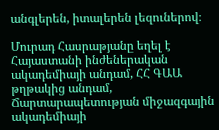անգլերեն, իտալերեն լեզուներով։

Մուրադ Հասրաթյանը եղել է Հայաստանի ինժեներական ակադեմիայի անդամ, ՀՀ ԳԱԱ թղթակից անդամ, Ճարտարապետության միջազգային ակադեմիայի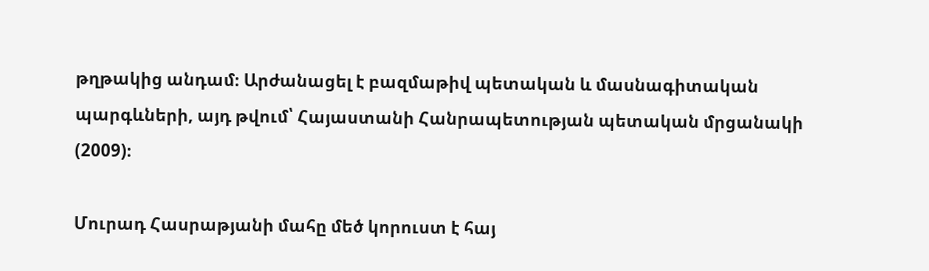թղթակից անդամ։ Արժանացել է բազմաթիվ պետական և մասնագիտական պարգևների, այդ թվում՝ Հայաստանի Հանրապետության պետական մրցանակի (2009)։

Մուրադ Հասրաթյանի մահը մեծ կորուստ է հայ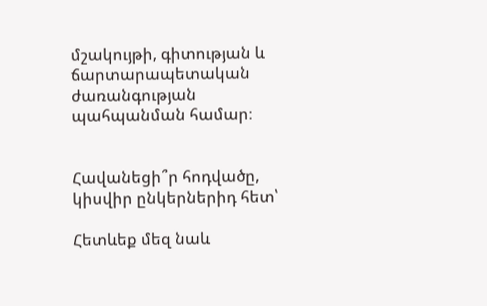մշակույթի, գիտության և ճարտարապետական ժառանգության պահպանման համար։


Հավանեցի՞ր հոդվածը, կիսվիր ընկերներիդ հետ՝

Հետևեք մեզ նաև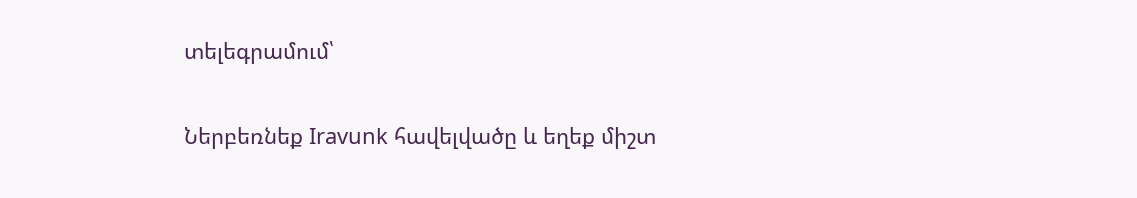տելեգրամում՝

Ներբեռնեք Iravunk հավելվածը և եղեք միշտ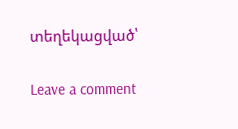տեղեկացված՝

Leave a comment